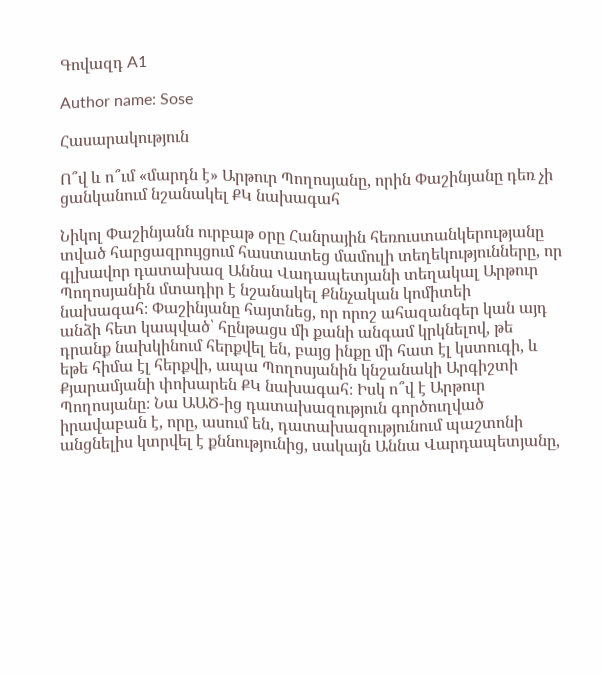Գովազդ A1

Author name: Sose

Հասարակություն

Ո՞վ և ո՞ւմ «մարդն է» Արթուր Պողոսյանը, որին Փաշինյանը դեռ չի ցանկանում նշանակել ՔԿ նախագահ

Նիկոլ Փաշինյանն ուրբաթ օրը Հանրային հեռուստանկերությանը տված հարցազրույցում հաստատեց մամուլի տեղեկությունները, որ գլխավոր դատախազ Աննա Վադապետյանի տեղակալ Արթուր Պողոսյանին մտադիր է նշանակել Քննչական կոմիտեի նախագահ։ Փաշինյանը հայտնեց, որ որոշ ահազանգեր կան այդ անձի հետ կապված՝ հընթացս մի քանի անգամ կրկնելով, թե դրանք նախկինում հերքվել են, բայց ինքը մի հատ էլ կստուգի, և եթե հիմա էլ հերքվի, ապա Պողոսյանին կնշանակի Արգիշտի Քյարամյանի փոխարեն ՔԿ նախագահ։ Իսկ ո՞վ է Արթուր Պողոսյանը։ Նա ԱԱԾ-ից դատախազություն գործուղված իրավաբան է, որը, ասում են, դատախազությունում պաշտոնի անցնելիս կտրվել է քննությունից, սակայն Աննա Վարդապետյանը,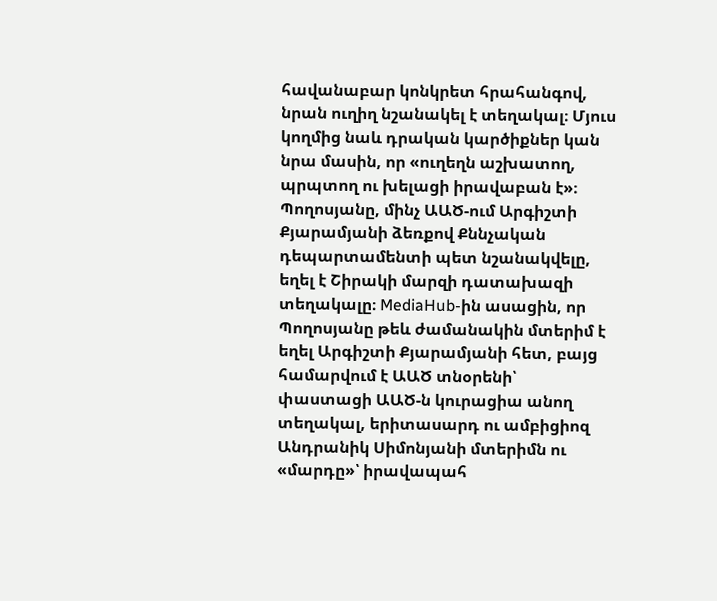հավանաբար կոնկրետ հրահանգով, նրան ուղիղ նշանակել է տեղակալ։ Մյուս կողմից նաև դրական կարծիքներ կան նրա մասին, որ «ուղեղն աշխատող, պրպտող ու խելացի իրավաբան է»։ Պողոսյանը, մինչ ԱԱԾ-ում Արգիշտի Քյարամյանի ձեռքով Քննչական դեպարտամենտի պետ նշանակվելը, եղել է Շիրակի մարզի դատախազի տեղակալը։ MediaHub-ին ասացին, որ Պողոսյանը թեև ժամանակին մտերիմ է եղել Արգիշտի Քյարամյանի հետ, բայց համարվում է ԱԱԾ տնօրենի՝ փաստացի ԱԱԾ-ն կուրացիա անող տեղակալ, երիտասարդ ու ամբիցիոզ Անդրանիկ Սիմոնյանի մտերիմն ու «մարդը»՝ իրավապահ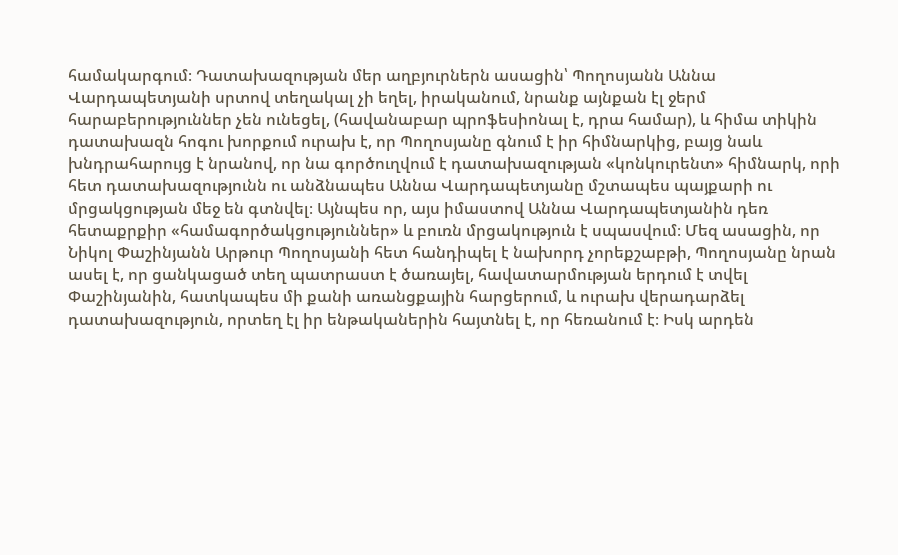համակարգում։ Դատախազության մեր աղբյուրներն ասացին՝ Պողոսյանն Աննա Վարդապետյանի սրտով տեղակալ չի եղել, իրականում, նրանք այնքան էլ ջերմ հարաբերություններ չեն ունեցել, (հավանաբար պրոֆեսիոնալ է, դրա համար), և հիմա տիկին դատախազն հոգու խորքում ուրախ է, որ Պողոսյանը գնում է իր հիմնարկից, բայց նաև խնդրահարույց է նրանով, որ նա գործուղվում է դատախազության «կոնկուրենտ» հիմնարկ, որի հետ դատախազությունն ու անձնապես Աննա Վարդապետյանը մշտապես պայքարի ու մրցակցության մեջ են գտնվել։ Այնպես որ, այս իմաստով Աննա Վարդապետյանին դեռ հետաքրքիր «համագործակցություններ» և բուռն մրցակություն է սպասվում։ Մեզ ասացին, որ Նիկոլ Փաշինյանն Արթուր Պողոսյանի հետ հանդիպել է նախորդ չորեքշաբթի, Պողոսյանը նրան ասել է, որ ցանկացած տեղ պատրաստ է ծառայել, հավատարմության երդում է տվել Փաշինյանին, հատկապես մի քանի առանցքային հարցերում, և ուրախ վերադարձել դատախազություն, որտեղ էլ իր ենթականերին հայտնել է, որ հեռանում է։ Իսկ արդեն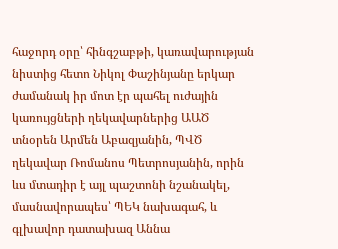հաջորդ օրը՝ հինգշաբթի, կառավարության նիստից հետո Նիկոլ Փաշինյանը երկար ժամանակ իր մոտ էր պահել ուժային կառույցների ղեկավարներից ԱԱԾ տնօրեն Արմեն Աբազյանին, ՊՎԾ ղեկավար Ռոմանոս Պետրոսյանին, որին ևս մտադիր է այլ պաշտոնի նշանակել, մասնավորապես՝ ՊԵԿ նախագահ, և գլխավոր դատախազ Աննա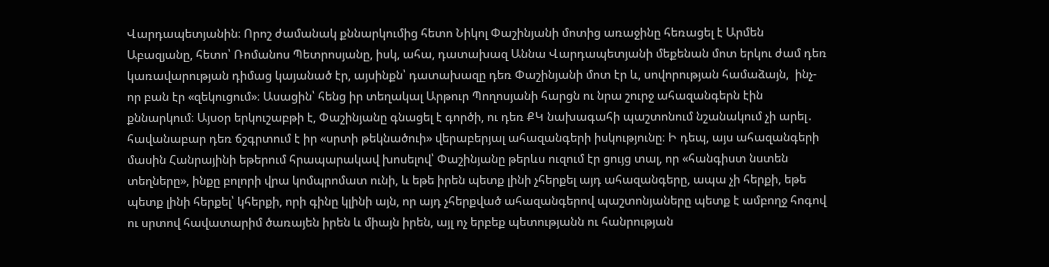Վարդապետյանին։ Որոշ ժամանակ քննարկումից հետո Նիկոլ Փաշինյանի մոտից առաջինը հեռացել է Արմեն Աբազյանը, հետո՝ Ռոմանոս Պետրոսյանը, իսկ, ահա, դատախազ Աննա Վարդապետյանի մեքենան մոտ երկու ժամ դեռ կառավարության դիմաց կայանած էր, այսինքն՝ դատախազը դեռ Փաշինյանի մոտ էր և, սովորության համաձայն,  ինչ-որ բան էր «զեկուցում»։ Ասացին՝ հենց իր տեղակալ Արթուր Պողոսյանի հարցն ու նրա շուրջ ահազանգերն էին քննարկում։ Այսօր երկուշաբթի է, Փաշինյանը գնացել է գործի, ու դեռ ՔԿ նախագահի պաշտոնում նշանակում չի արել․ հավանաբար դեռ ճշգրտում է իր «սրտի թեկնածուի» վերաբերյալ ահազանգերի իսկությունը։ Ի դեպ, այս ահազանգերի մասին Հանրայինի եթերում հրապարակավ խոսելով՝ Փաշինյանը թերևս ուզում էր ցույց տալ, որ «հանգիստ նստեն տեղները», ինքը բոլորի վրա կոմպրոմատ ունի, և եթե իրեն պետք լինի չհերքել այդ ահազանգերը, ապա չի հերքի, եթե պետք լինի հերքել՝ կհերքի, որի գինը կլինի այն, որ այդ չհերքված ահազանգերով պաշտոնյաները պետք է ամբողջ հոգով ու սրտով հավատարիմ ծառայեն իրեն և միայն իրեն, այլ ոչ երբեք պետությանն ու հանրության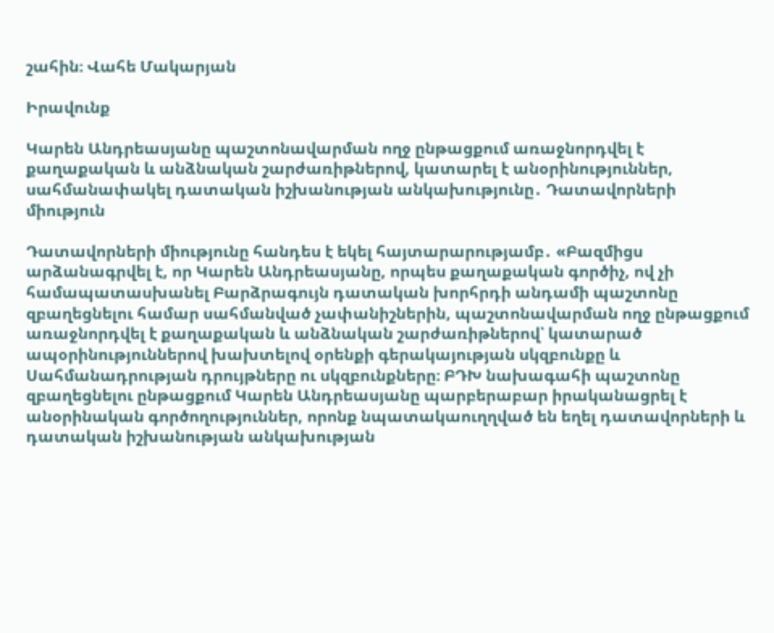շահին։ Վահե Մակարյան

Իրավունք

Կարեն Անդրեասյանը պաշտոնավարման ողջ ընթացքում առաջնորդվել է քաղաքական և անձնական շարժառիթներով, կատարել է անօրինություններ, սահմանափակել դատական իշխանության անկախությունը․ Դատավորների միություն

Դատավորների միությունը հանդես է եկել հայտարարությամբ․ «Բազմիցս արձանագրվել է, որ Կարեն Անդրեասյանը, որպես քաղաքական գործիչ, ով չի համապատասխանել Բարձրագույն դատական խորհրդի անդամի պաշտոնը զբաղեցնելու համար սահմանված չափանիշներին, պաշտոնավարման ողջ ընթացքում առաջնորդվել է քաղաքական և անձնական շարժառիթներով՝ կատարած ապօրինություններով խախտելով օրենքի գերակայության սկզբունքը և Սահմանադրության դրույթները ու սկզբունքները։ ԲԴԽ նախագահի պաշտոնը զբաղեցնելու ընթացքում Կարեն Անդրեասյանը պարբերաբար իրականացրել է անօրինական գործողություններ, որոնք նպատակաուղղված են եղել դատավորների և դատական իշխանության անկախության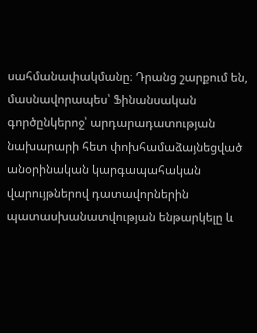սահմանափակմանը։ Դրանց շարքում են, մասնավորապես՝ Ֆինանսական գործընկերոջ՝ արդարադատության նախարարի հետ փոխհամաձայնեցված անօրինական կարգապահական վարույթներով դատավորներին պատասխանատվության ենթարկելը և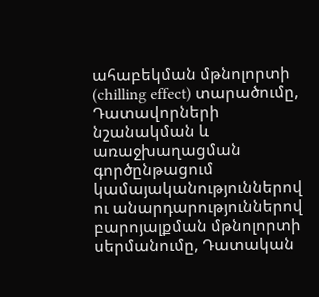ահաբեկման մթնոլորտի (chilling effect) տարածումը, Դատավորների նշանակման և առաջխաղացման գործընթացում կամայականություններով ու անարդարություններով բարոյալքման մթնոլորտի սերմանումը, Դատական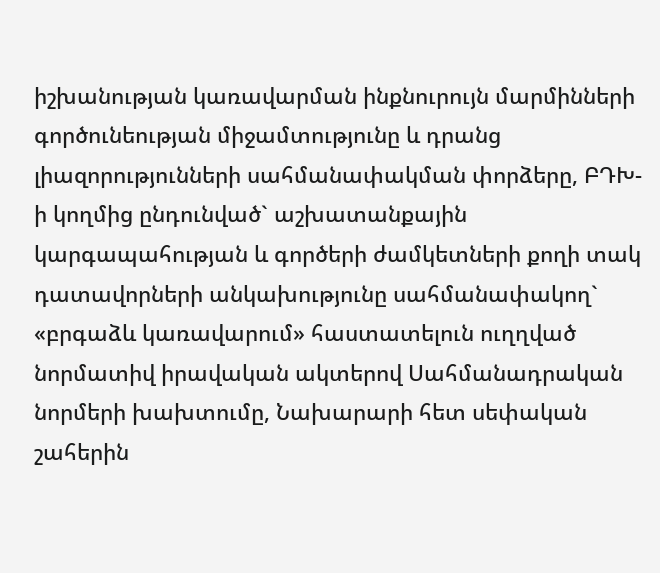իշխանության կառավարման ինքնուրույն մարմինների գործունեության միջամտությունը և դրանց լիազորությունների սահմանափակման փորձերը, ԲԴԽ-ի կողմից ընդունված` աշխատանքային կարգապահության և գործերի ժամկետների քողի տակ դատավորների անկախությունը սահմանափակող` «բրգաձև կառավարում» հաստատելուն ուղղված նորմատիվ իրավական ակտերով Սահմանադրական նորմերի խախտումը, Նախարարի հետ սեփական շահերին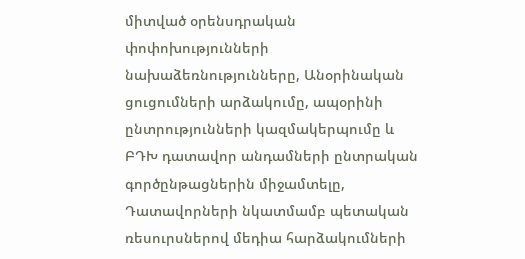միտված օրենսդրական փոփոխությունների նախաձեռնությունները, Անօրինական ցուցումների արձակումը, ապօրինի ընտրությունների կազմակերպումը և ԲԴԽ դատավոր անդամների ընտրական գործընթացներին միջամտելը, Դատավորների նկատմամբ պետական ռեսուրսներով մեդիա հարձակումների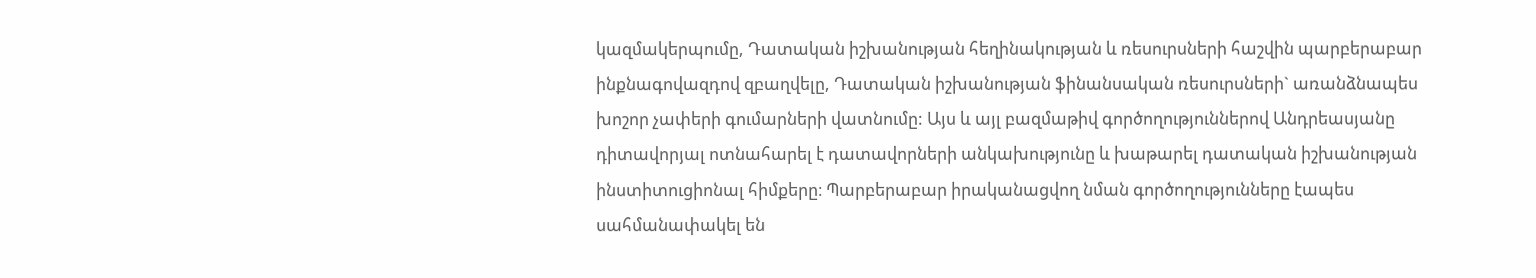կազմակերպումը, Դատական իշխանության հեղինակության և ռեսուրսների հաշվին պարբերաբար ինքնագովազդով զբաղվելը, Դատական իշխանության ֆինանսական ռեսուրսների` առանձնապես խոշոր չափերի գումարների վատնումը: Այս և այլ բազմաթիվ գործողություններով Անդրեասյանը դիտավորյալ ոտնահարել է դատավորների անկախությունը և խաթարել դատական իշխանության ինստիտուցիոնալ հիմքերը։ Պարբերաբար իրականացվող նման գործողությունները էապես սահմանափակել են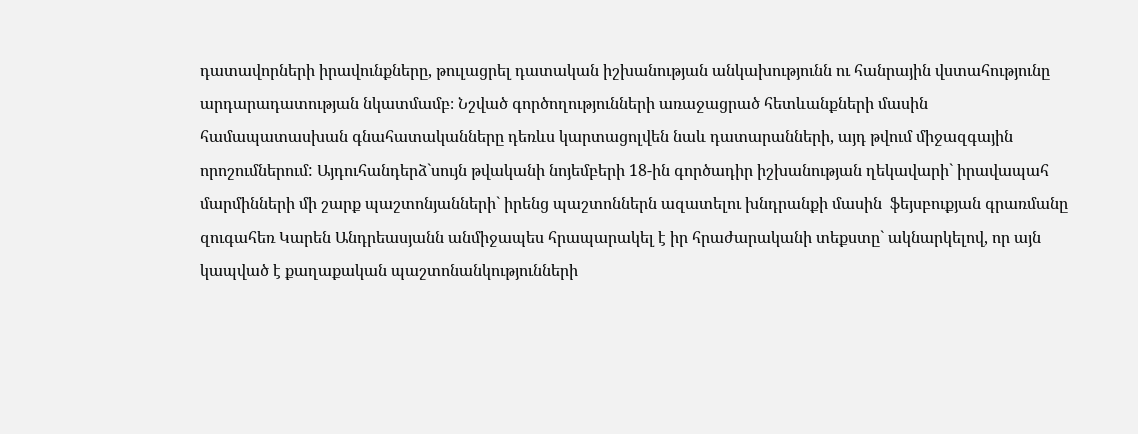դատավորների իրավունքները, թուլացրել դատական իշխանության անկախությունն ու հանրային վստահությունը արդարադատության նկատմամբ։ Նշված գործողությունների առաջացրած հետևանքների մասին համապատասխան գնահատականները դեռևս կարտացոլվեն նաև դատարանների, այդ թվում միջազգային որոշումներում: Այդուհանդերձ`սույն թվականի նոյեմբերի 18-ին գործադիր իշխանության ղեկավարի` իրավապահ մարմինների մի շարք պաշտոնյանների` իրենց պաշտոններն ազատելու խնդրանքի մասին  ֆեյսբուքյան գրառմանը զուգահեռ Կարեն Անդրեասյանն անմիջապես հրապարակել է իր հրաժարականի տեքստը` ակնարկելով, որ այն կապված է քաղաքական պաշտոնանկությունների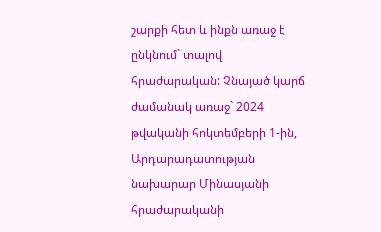շարքի հետ և ինքն առաջ է ընկնում` տալով հրաժարական: Չնայած կարճ ժամանակ առաջ` 2024 թվականի հոկտեմբերի 1-ին, Արդարադատության նախարար Մինասյանի հրաժարականի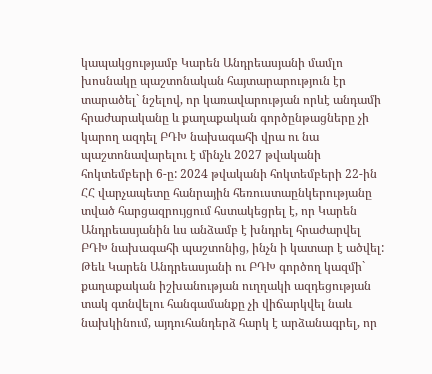կապակցությամբ Կարեն Անդրեասյանի մամլո խոսնակը պաշտոնական հայտարարություն էր տարածել` նշելով, որ կառավարության որևէ անդամի հրաժարականը և քաղաքական գործընթացները չի կարող ազդել ԲԴԽ նախագահի վրա ու նա պաշտոնավարելու է մինչև 2027 թվականի հոկտեմբերի 6-ը: 2024 թվականի հոկտեմբերի 22-ին ՀՀ վարչապետը հանրային հեռուստաընկերությանը տված հարցազրույցում հստակեցրել է, որ Կարեն Անդրեասյանին ևս անձամբ է խնդրել հրաժարվել ԲԴԽ նախագահի պաշտոնից, ինչն ի կատար է ածվել: Թեև Կարեն Անդրեասյանի ու ԲԴԽ գործող կազմի` քաղաքական իշխանության ուղղակի ազդեցության տակ գտնվելու հանգամանքը չի վիճարկվել նաև նախկինում, այդուհանդերձ հարկ է արձանագրել, որ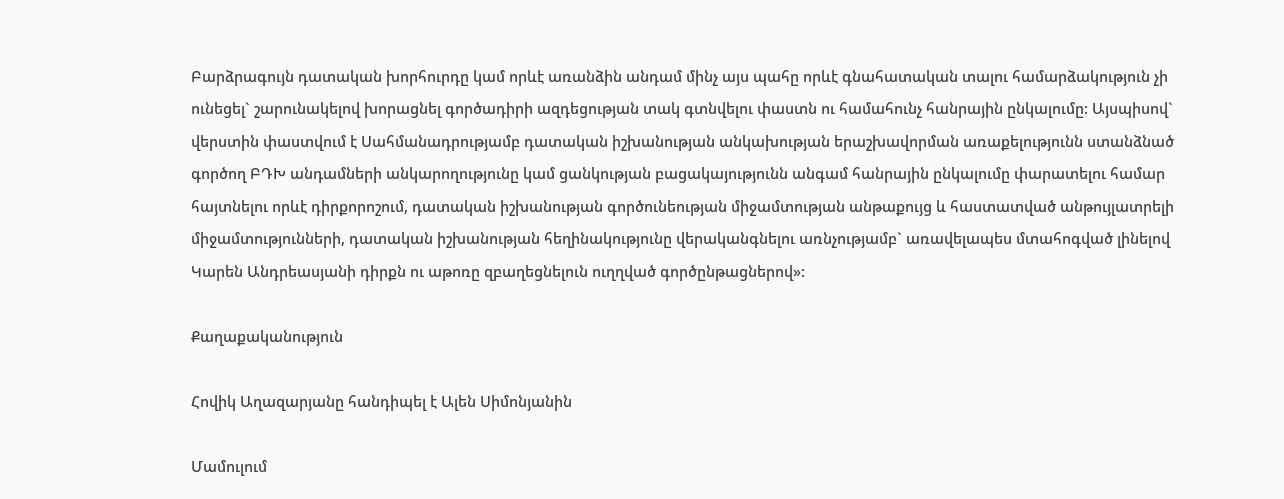Բարձրագույն դատական խորհուրդը կամ որևէ առանձին անդամ մինչ այս պահը որևէ գնահատական տալու համարձակություն չի ունեցել` շարունակելով խորացնել գործադիրի ազդեցության տակ գտնվելու փաստն ու համահունչ հանրային ընկալումը: Այսպիսով` վերստին փաստվում է Սահմանադրությամբ դատական իշխանության անկախության երաշխավորման առաքելությունն ստանձնած գործող ԲԴԽ անդամների անկարողությունը կամ ցանկության բացակայությունն անգամ հանրային ընկալումը փարատելու համար հայտնելու որևէ դիրքորոշում, դատական իշխանության գործունեության միջամտության անթաքույց և հաստատված անթույլատրելի միջամտությունների, դատական իշխանության հեղինակությունը վերականգնելու առնչությամբ` առավելապես մտահոգված լինելով Կարեն Անդրեասյանի դիրքն ու աթոռը զբաղեցնելուն ուղղված գործընթացներով»:

Քաղաքականություն

Հովիկ Աղազարյանը հանդիպել է Ալեն Սիմոնյանին

Մամուլում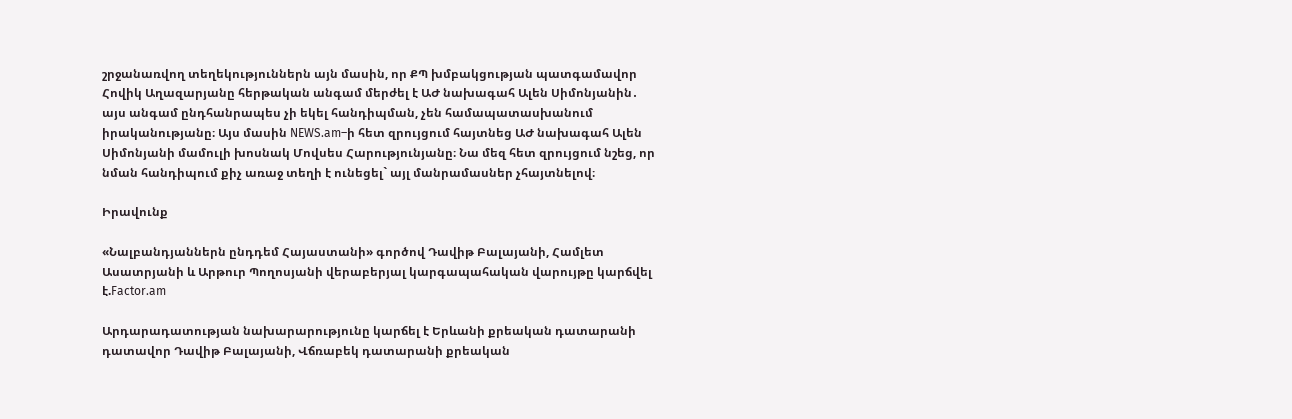շրջանառվող տեղեկություններն այն մասին, որ ՔՊ խմբակցության պատգամավոր Հովիկ Աղազարյանը հերթական անգամ մերժել է ԱԺ նախագահ Ալեն Սիմոնյանին․ այս անգամ ընդհանրապես չի եկել հանդիպման, չեն համապատասխանում իրականությանը։ Այս մասին NEWS.am–ի հետ զրույցում հայտնեց ԱԺ նախագահ Ալեն Սիմոնյանի մամուլի խոսնակ Մովսես Հարությունյանը։ Նա մեզ հետ զրույցում նշեց, որ  նման հանդիպում քիչ առաջ տեղի է ունեցել` այլ մանրամասներ չհայտնելով։

Իրավունք

«Նալբանդյաններն ընդդեմ Հայաստանի» գործով Դավիթ Բալայանի, Համլետ Ասատրյանի և Արթուր Պողոսյանի վերաբերյալ կարգապահական վարույթը կարճվել է.Factor.am

Արդարադատության նախարարությունը կարճել է Երևանի քրեական դատարանի դատավոր Դավիթ Բալայանի, Վճռաբեկ դատարանի քրեական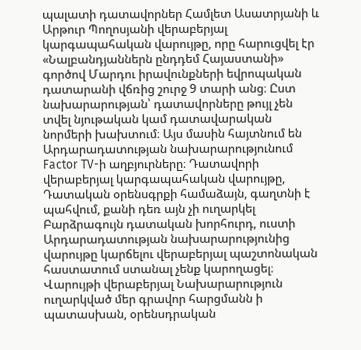պալատի դատավորներ Համլետ Ասատրյանի և Արթուր Պողոսյանի վերաբերյալ կարգապահական վարույթը, որը հարուցվել էր «Նալբանդյաններն ընդդեմ Հայաստանի» գործով Մարդու իրավունքների եվրոպական դատարանի վճռից շուրջ 9 տարի անց։ Ըստ նախարարության՝ դատավորները թույլ չեն տվել նյութական կամ դատավարական նորմերի խախտում։ Այս մասին հայտնում են Արդարադատության նախարարությունում Factor TV-ի աղբյուրները։ Դատավորի վերաբերյալ կարգապահական վարույթը, Դատական օրենսգրքի համաձայն, գաղտնի է պահվում, քանի դեռ այն չի ուղարկել Բարձրագույն դատական խորհուրդ, ուստի Արդարադատության նախարարությունից վարույթը կարճելու վերաբերյալ պաշտոնական հաստատում ստանալ չենք կարողացել։ Վարույթի վերաբերյալ Նախարարություն ուղարկված մեր գրավոր հարցմանն ի պատասխան, օրենսդրական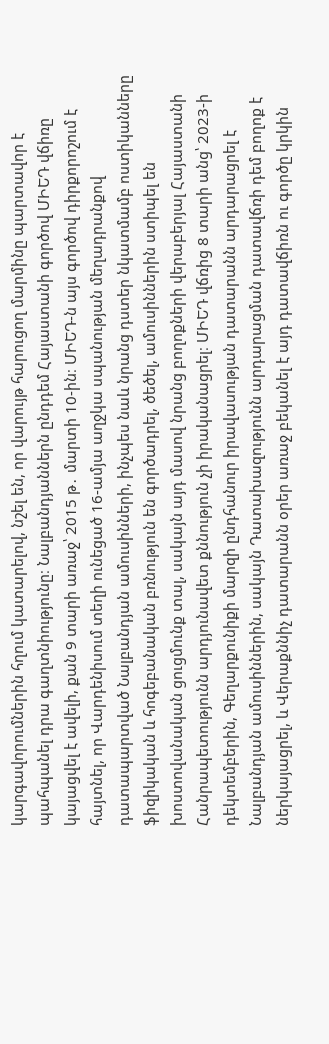կարգավորումներին հղում կատարելով, նշել են, որ վարույթ հարուցող մարմինը պարտավոր է պահպանել դրա գաղտնիությունը։ Նալբանդյաններն ընդդեմ Հայաստանի գործով ՄԻԵԴ վճիռը կայացվել է ավելի, քան 9 տարի առաջ՝ 2015 թ․ մարտի 10-ին։ ՄԻԵԴ-ն այս գործով դիրքորոշում է հայտնել, որ Վարդենիսում տեղի ունեցած 16-ամյա աղջկա սպանության մեղադրանքով դատապարտված Նալբանդյան ամուսինների, ինչպես նաև նրանց դստեր նկատմամբ ոստիկանները ֆիզիկական և հոգեբանական բռնություն են գործադրել, ծեծել, ամուսիններին ստիպել են խոստովանական ցուցմունք տալ, սակայն այդ մասով նրանց բողոքների վերաբերյալ Հայաստանի Հանրապետությունն արդյունավետ քննություն չի իրականացրել։ ՄԻԵԴ վճռից 8 տարի անց՝ 2023-ի դեկտեմբերին, Գեղարքունիքի մարզի ընդհանուր իրավասության դատարանն արդարացրել է Նալբանդյան ամուսիններին, սակայն Դատախազությունն արդարացման դատավճռի դեմ բողոք է ներկայացրել, և Վերաքննիչ դատարանն օրեր առաջ բեկանել է այդ դատավճիռն ու գործը կրկին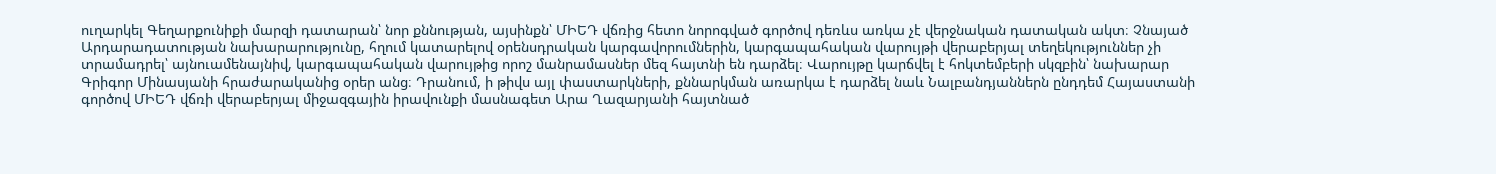ուղարկել Գեղարքունիքի մարզի դատարան՝ նոր քննության, այսինքն՝ ՄԻԵԴ վճռից հետո նորոգված գործով դեռևս առկա չէ վերջնական դատական ակտ։ Չնայած Արդարադատության նախարարությունը, հղում կատարելով օրենսդրական կարգավորումներին, կարգապահական վարույթի վերաբերյալ տեղեկություններ չի տրամադրել՝ այնուամենայնիվ, կարգապահական վարույթից որոշ մանրամասներ մեզ հայտնի են դարձել։ Վարույթը կարճվել է հոկտեմբերի սկզբին՝ նախարար Գրիգոր Մինասյանի հրաժարականից օրեր անց։ Դրանում, ի թիվս այլ փաստարկների, քննարկման առարկա է դարձել նաև Նալբանդյաններն ընդդեմ Հայաստանի գործով ՄԻԵԴ վճռի վերաբերյալ միջազգային իրավունքի մասնագետ Արա Ղազարյանի հայտնած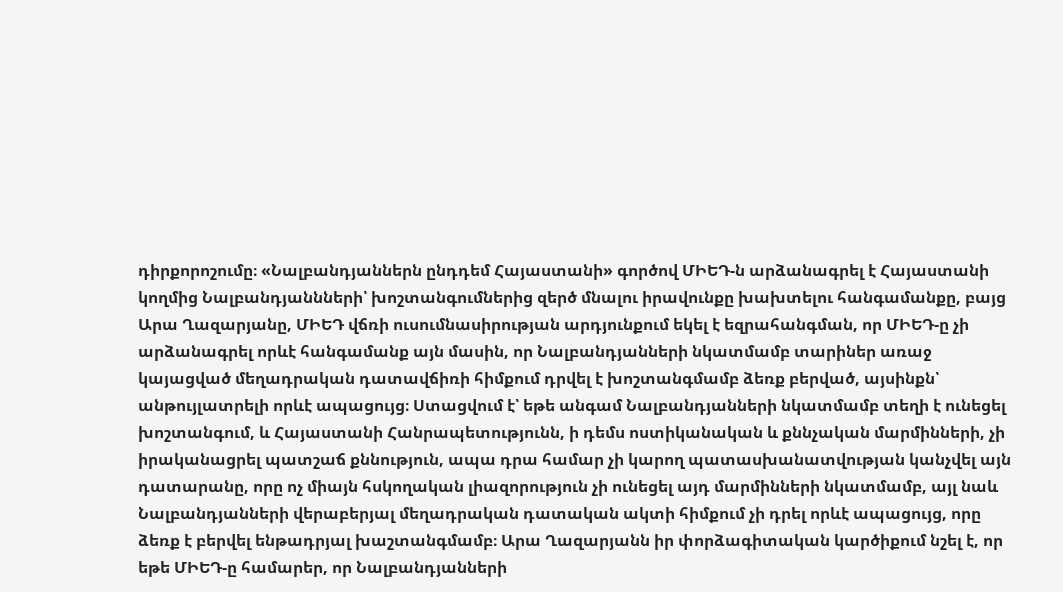դիրքորոշումը։ «Նալբանդյաններն ընդդեմ Հայաստանի» գործով ՄԻԵԴ-ն արձանագրել է Հայաստանի կողմից Նալբանդյաննների՝ խոշտանգումներից զերծ մնալու իրավունքը խախտելու հանգամանքը, բայց Արա Ղազարյանը, ՄԻԵԴ վճռի ուսումնասիրության արդյունքում եկել է եզրահանգման, որ ՄԻԵԴ-ը չի արձանագրել որևէ հանգամանք այն մասին, որ Նալբանդյանների նկատմամբ տարիներ առաջ կայացված մեղադրական դատավճիռի հիմքում դրվել է խոշտանգմամբ ձեռք բերված, այսինքն՝ անթույլատրելի որևէ ապացույց։ Ստացվում է՝ եթե անգամ Նալբանդյանների նկատմամբ տեղի է ունեցել խոշտանգում, և Հայաստանի Հանրապետությունն, ի դեմս ոստիկանական և քննչական մարմինների, չի իրականացրել պատշաճ քննություն, ապա դրա համար չի կարող պատասխանատվության կանչվել այն դատարանը, որը ոչ միայն հսկողական լիազորություն չի ունեցել այդ մարմինների նկատմամբ, այլ նաև Նալբանդյանների վերաբերյալ մեղադրական դատական ակտի հիմքում չի դրել որևէ ապացույց, որը ձեռք է բերվել ենթադրյալ խաշտանգմամբ։ Արա Ղազարյանն իր փորձագիտական կարծիքում նշել է, որ եթե ՄԻԵԴ-ը համարեր, որ Նալբանդյանների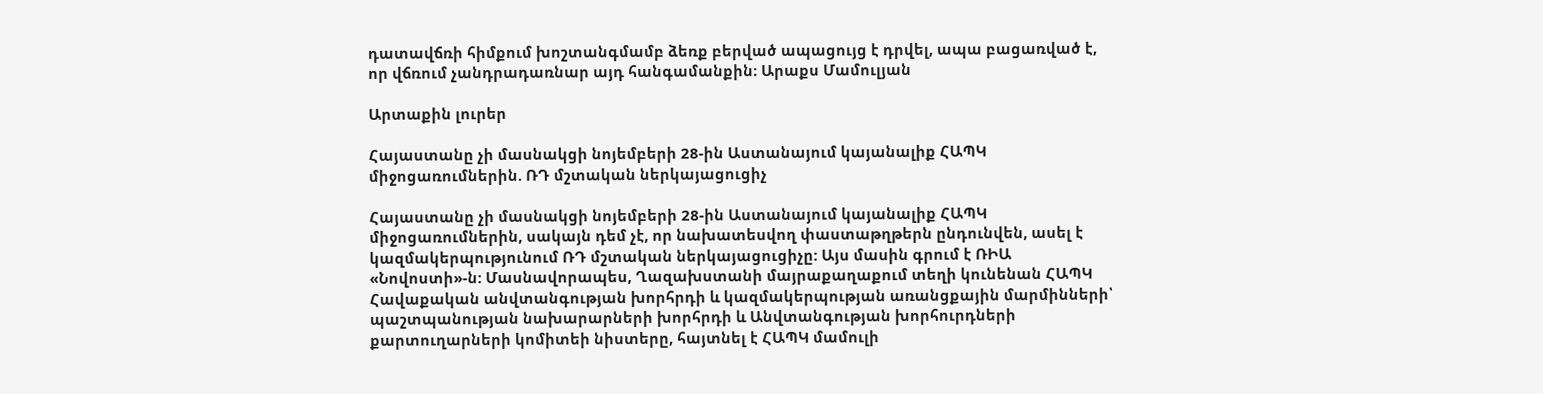դատավճռի հիմքում խոշտանգմամբ ձեռք բերված ապացույց է դրվել, ապա բացառված է, որ վճռում չանդրադառնար այդ հանգամանքին։ Արաքս Մամուլյան

Արտաքին լուրեր

Հայաստանը չի մասնակցի նոյեմբերի 28-ին Աստանայում կայանալիք ՀԱՊԿ միջոցառումներին. ՌԴ մշտական ներկայացուցիչ

Հայաստանը չի մասնակցի նոյեմբերի 28-ին Աստանայում կայանալիք ՀԱՊԿ միջոցառումներին, սակայն դեմ չէ, որ նախատեսվող փաստաթղթերն ընդունվեն, ասել է կազմակերպությունում ՌԴ մշտական ներկայացուցիչը: Այս մասին գրում է ՌԻԱ «Նովոստի»-ն: Մասնավորապես, Ղազախստանի մայրաքաղաքում տեղի կունենան ՀԱՊԿ Հավաքական անվտանգության խորհրդի և կազմակերպության առանցքային մարմինների՝ պաշտպանության նախարարների խորհրդի և Անվտանգության խորհուրդների քարտուղարների կոմիտեի նիստերը, հայտնել է ՀԱՊԿ մամուլի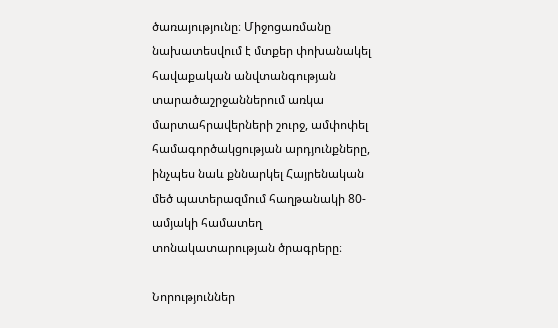ծառայությունը։ Միջոցառմանը նախատեսվում է մտքեր փոխանակել հավաքական անվտանգության տարածաշրջաններում առկա մարտահրավերների շուրջ, ամփոփել համագործակցության արդյունքները, ինչպես նաև քննարկել Հայրենական մեծ պատերազմում հաղթանակի 80-ամյակի համատեղ տոնակատարության ծրագրերը։

Նորություններ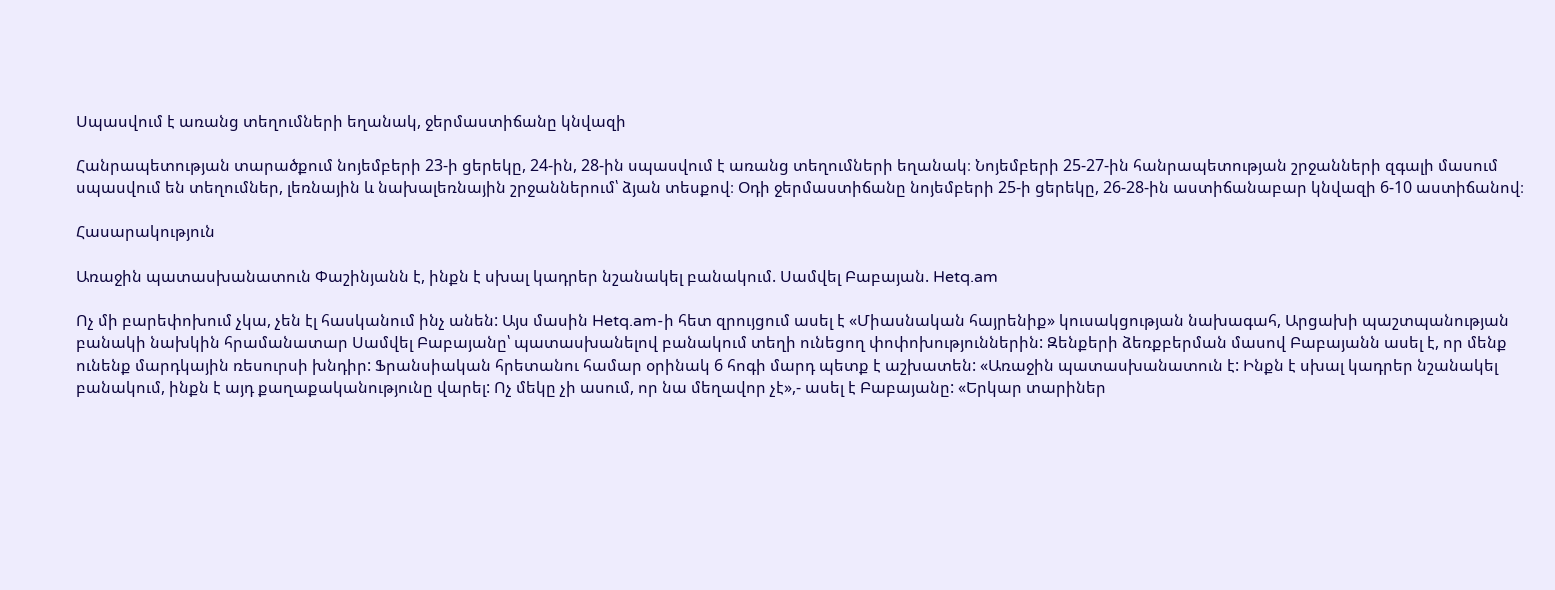Սպասվում է առանց տեղումների եղանակ, ջերմաստիճանը կնվազի

Հանրապետության տարածքում նոյեմբերի 23-ի ցերեկը, 24-ին, 28-ին սպասվում է առանց տեղումների եղանակ։ Նոյեմբերի 25-27-ին հանրապետության շրջանների զգալի մասում սպասվում են տեղումներ, լեռնային և նախալեռնային շրջաններում՝ ձյան տեսքով։ Օդի ջերմաստիճանը նոյեմբերի 25-ի ցերեկը, 26-28-ին աստիճանաբար կնվազի 6-10 աստիճանով։

Հասարակություն

Առաջին պատասխանատուն Փաշինյանն է, ինքն է սխալ կադրեր նշանակել բանակում. Սամվել Բաբայան. Hetq.am

Ոչ մի բարեփոխում չկա, չեն էլ հասկանում ինչ անեն: Այս մասին Hetq.am-ի հետ զրույցում ասել է «Միասնական հայրենիք» կուսակցության նախագահ, Արցախի պաշտպանության բանակի նախկին հրամանատար Սամվել Բաբայանը՝ պատասխանելով բանակում տեղի ունեցող փոփոխություններին: Զենքերի ձեռքբերման մասով Բաբայանն ասել է, որ մենք ունենք մարդկային ռեսուրսի խնդիր: Ֆրանսիական հրետանու համար օրինակ 6 հոգի մարդ պետք է աշխատեն: «Առաջին պատասխանատուն է: Ինքն է սխալ կադրեր նշանակել բանակում, ինքն է այդ քաղաքականությունը վարել: Ոչ մեկը չի ասում, որ նա մեղավոր չէ»,- ասել է Բաբայանը: «Երկար տարիներ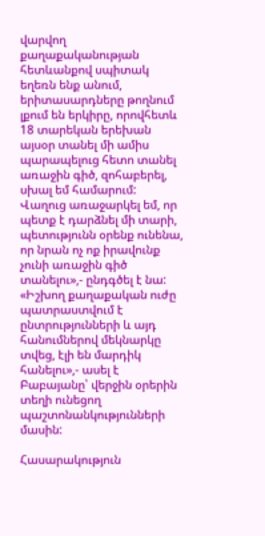վարվող քաղաքականության հետևանքով սպիտակ եղեռն ենք անում, երիտասարդները թողնում լքում են երկիրը, որովհետև 18 տարեկան երեխան այսօր տանել մի ամիս պարապելուց հետո տանել առաջին գիծ, զոհաբերել, սխալ եմ համարում: Վաղուց առաջարկել եմ, որ պետք է դարձնել մի տարի, պետությունն օրենք ունենա, որ նրան ոչ ոք իրավունք չունի առաջին գիծ տանելու»,- ընդգծել է նա: «Իշխող քաղաքական ուժը պատրաստվում է ընտրությունների և այդ հանումներով մեկնարկը տվեց, էլի են մարդիկ հանելու»,- ասել է Բաբայանը՝ վերջին օրերին տեղի ունեցող պաշտոնանկությունների մասին:

Հասարակություն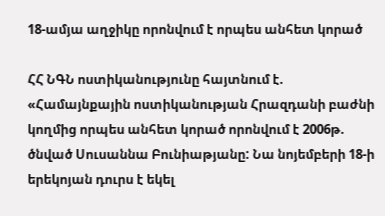18-ամյա աղջիկը որոնվում է որպես անհետ կորած

ՀՀ ՆԳՆ ոստիկանությունը հայտնում է. «Համայնքային ոստիկանության Հրազդանի բաժնի կողմից որպես անհետ կորած որոնվում է 2006թ. ծնված Սուսաննա Բունիաթյանը: Նա նոյեմբերի 18-ի երեկոյան դուրս է եկել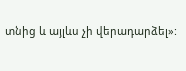տնից և այլևս չի վերադարձել»: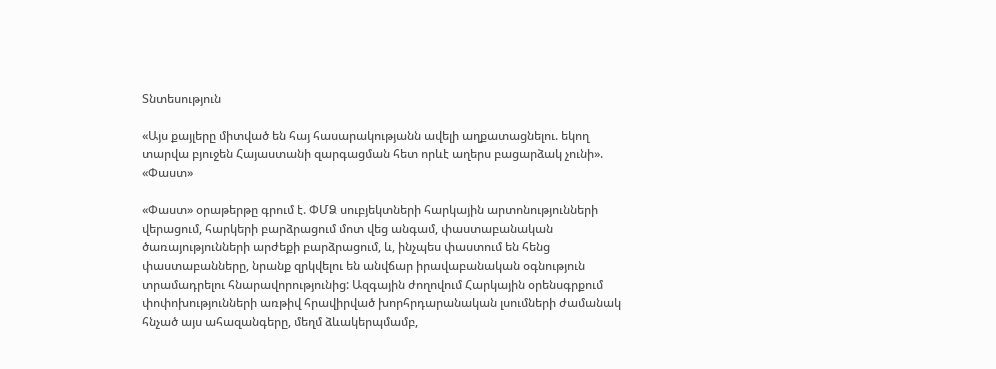Տնտեսություն

«Այս քայլերը միտված են հայ հասարակությանն ավելի աղքատացնելու. եկող տարվա բյուջեն Հայաստանի զարգացման հետ որևէ աղերս բացարձակ չունի». «Փաստ»

«Փաստ» օրաթերթը գրում է. ՓՄՁ սուբյեկտների հարկային արտոնությունների վերացում, հարկերի բարձրացում մոտ վեց անգամ, փաստաբանական ծառայությունների արժեքի բարձրացում, և, ինչպես փաստում են հենց փաստաբանները, նրանք զրկվելու են անվճար իրավաբանական օգնություն տրամադրելու հնարավորությունից: Ազգային ժողովում Հարկային օրենսգրքում փոփոխությունների առթիվ հրավիրված խորհրդարանական լսումների ժամանակ հնչած այս ահազանգերը, մեղմ ձևակերպմամբ,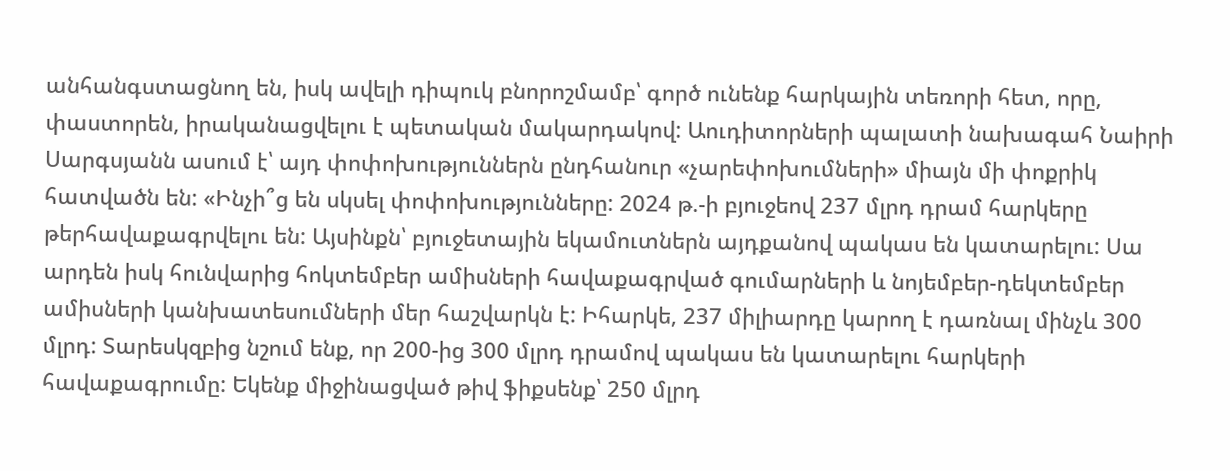անհանգստացնող են, իսկ ավելի դիպուկ բնորոշմամբ՝ գործ ունենք հարկային տեռորի հետ, որը, փաստորեն, իրականացվելու է պետական մակարդակով: Աուդիտորների պալատի նախագահ Նաիրի Սարգսյանն ասում է՝ այդ փոփոխություններն ընդհանուր «չարեփոխումների» միայն մի փոքրիկ հատվածն են: «Ինչի՞ց են սկսել փոփոխությունները: 2024 թ.-ի բյուջեով 237 մլրդ դրամ հարկերը թերհավաքագրվելու են: Այսինքն՝ բյուջետային եկամուտներն այդքանով պակաս են կատարելու: Սա արդեն իսկ հունվարից հոկտեմբեր ամիսների հավաքագրված գումարների և նոյեմբեր-դեկտեմբեր ամիսների կանխատեսումների մեր հաշվարկն է: Իհարկե, 237 միլիարդը կարող է դառնալ մինչև 300 մլրդ: Տարեսկզբից նշում ենք, որ 200-ից 300 մլրդ դրամով պակաս են կատարելու հարկերի հավաքագրումը: Եկենք միջինացված թիվ ֆիքսենք՝ 250 մլրդ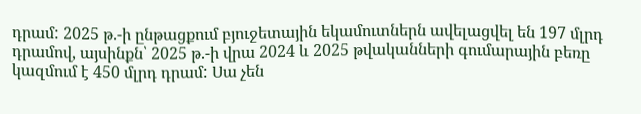դրամ: 2025 թ.-ի ընթացքում բյուջետային եկամուտներն ավելացվել են 197 մլրդ դրամով, այսինքն՝ 2025 թ.-ի վրա 2024 և 2025 թվականների գումարային բեռը կազմում է 450 մլրդ դրամ: Սա չեն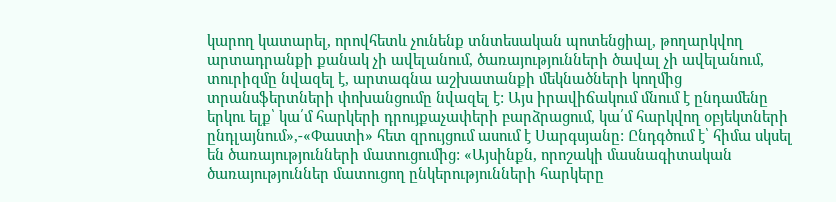կարող կատարել, որովհետև չունենք տնտեսական պոտենցիալ, թողարկվող արտադրանքի քանակ չի ավելանում, ծառայությունների ծավալ չի ավելանում, տուրիզմը նվազել է, արտագնա աշխատանքի մեկնածների կողմից տրանսֆերտների փոխանցումը նվազել է: Այս իրավիճակում մնում է ընդամենը երկու ելք՝ կա՛մ հարկերի դրույքաչափերի բարձրացում, կա՛մ հարկվող օբյեկտների ընդլայնում»,-«Փաստի» հետ զրույցում ասում է Սարգսյանը: Ընդգծում է՝ հիմա սկսել են ծառայությունների մատուցումից: «Այսինքն, որոշակի մասնագիտական ծառայություններ մատուցող ընկերությունների հարկերը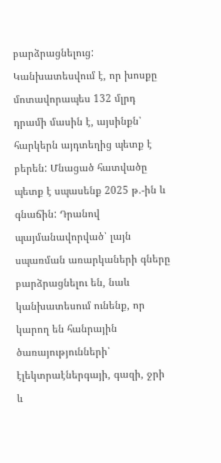բարձրացնելուց: Կանխատեսվում է, որ խոսքը մոտավորապես 132 մլրդ դրամի մասին է, այսինքն՝ հարկերն այդտեղից պետք է բերեն: Մնացած հատվածը պետք է սպասենք 2025 թ.-ին և գնաճին: Դրանով պայմանավորված՝ լայն սպառման առարկաների գները բարձրացնելու են, նաև կանխատեսում ունենք, որ կարող են հանրային ծառայությունների՝ էլեկտրաէներգայի, գազի, ջրի և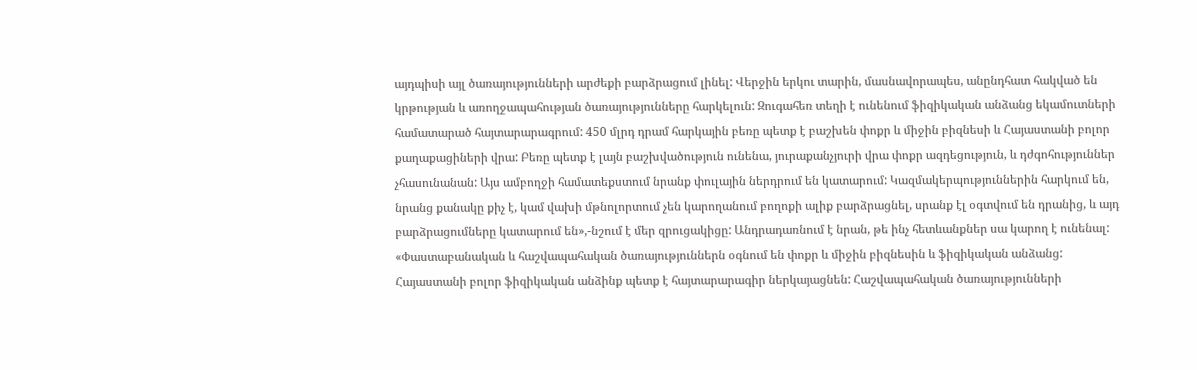այդպիսի այլ ծառայությունների արժեքի բարձրացում լինել: Վերջին երկու տարին, մասնավորապես, անընդհատ հակված են կրթության և առողջապահության ծառայությունները հարկելուն: Զուգահեռ տեղի է ունենում ֆիզիկական անձանց եկամուտների համատարած հայտարարագրում: 450 մլրդ դրամ հարկային բեռը պետք է բաշխեն փոքր և միջին բիզնեսի և Հայաստանի բոլոր քաղաքացիների վրա: Բեռը պետք է լայն բաշխվածություն ունենա, յուրաքանչյուրի վրա փոքր ազդեցություն, և դժգոհություններ չհասունանան: Այս ամբողջի համատեքստում նրանք փուլային ներդրում են կատարում: Կազմակերպություններին հարկում են, նրանց քանակը քիչ է, կամ վախի մթնոլորտում չեն կարողանում բողոքի ալիք բարձրացնել, սրանք էլ օգտվում են դրանից, և այդ բարձրացումները կատարում են»,-նշում է մեր զրուցակիցը: Անդրադառնում է նրան, թե ինչ հետևանքներ սա կարող է ունենալ: «Փաստաբանական և հաշվապահական ծառայություններն օգնում են փոքր և միջին բիզնեսին և ֆիզիկական անձանց: Հայաստանի բոլոր ֆիզիկական անձինք պետք է հայտարարագիր ներկայացնեն: Հաշվապահական ծառայությունների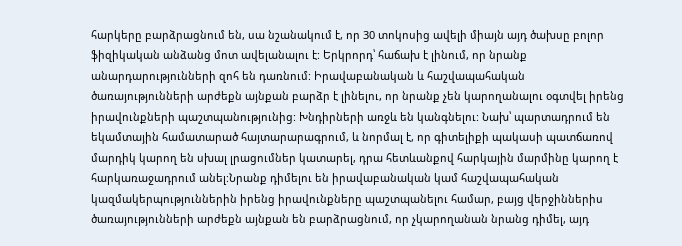հարկերը բարձրացնում են, սա նշանակում է, որ 30 տոկոսից ավելի միայն այդ ծախսը բոլոր ֆիզիկական անձանց մոտ ավելանալու է: Երկրորդ՝ հաճախ է լինում, որ նրանք անարդարությունների զոհ են դառնում: Իրավաբանական և հաշվապահական ծառայությունների արժեքն այնքան բարձր է լինելու, որ նրանք չեն կարողանալու օգտվել իրենց իրավունքների պաշտպանությունից: Խնդիրների առջև են կանգնելու: Նախ՝ պարտադրում են եկամտային համատարած հայտարարագրում, և նորմալ է, որ գիտելիքի պակասի պատճառով մարդիկ կարող են սխալ լրացումներ կատարել, դրա հետևանքով հարկային մարմինը կարող է հարկառաջադրում անել:Նրանք դիմելու են իրավաբանական կամ հաշվապահական կազմակերպություններին իրենց իրավունքները պաշտպանելու համար, բայց վերջիններիս ծառայությունների արժեքն այնքան են բարձրացնում, որ չկարողանան նրանց դիմել, այդ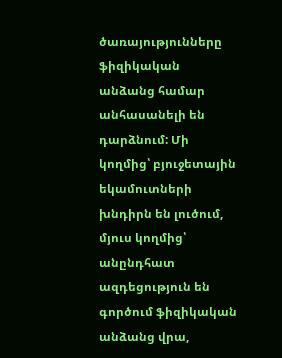ծառայությունները ֆիզիկական անձանց համար անհասանելի են դարձնում: Մի կողմից՝ բյուջետային եկամուտների խնդիրն են լուծում, մյուս կողմից՝ անընդհատ ազդեցություն են գործում ֆիզիկական անձանց վրա,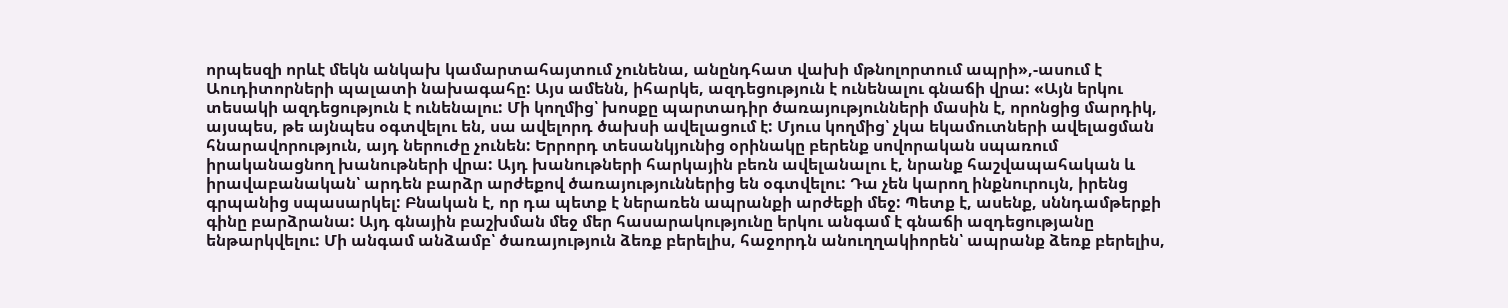որպեսզի որևէ մեկն անկախ կամարտահայտում չունենա, անընդհատ վախի մթնոլորտում ապրի»,-ասում է Աուդիտորների պալատի նախագահը: Այս ամենն, իհարկե, ազդեցություն է ունենալու գնաճի վրա: «Այն երկու տեսակի ազդեցություն է ունենալու: Մի կողմից՝ խոսքը պարտադիր ծառայությունների մասին է, որոնցից մարդիկ, այսպես, թե այնպես օգտվելու են, սա ավելորդ ծախսի ավելացում է: Մյուս կողմից՝ չկա եկամուտների ավելացման հնարավորություն, այդ ներուժը չունեն: Երրորդ տեսանկյունից օրինակը բերենք սովորական սպառում իրականացնող խանութների վրա: Այդ խանութների հարկային բեռն ավելանալու է, նրանք հաշվապահական և իրավաբանական՝ արդեն բարձր արժեքով ծառայություններից են օգտվելու: Դա չեն կարող ինքնուրույն, իրենց գրպանից սպասարկել: Բնական է, որ դա պետք է ներառեն ապրանքի արժեքի մեջ: Պետք է, ասենք, սննդամթերքի գինը բարձրանա: Այդ գնային բաշխման մեջ մեր հասարակությունը երկու անգամ է գնաճի ազդեցությանը ենթարկվելու: Մի անգամ անձամբ՝ ծառայություն ձեռք բերելիս, հաջորդն անուղղակիորեն՝ ապրանք ձեռք բերելիս,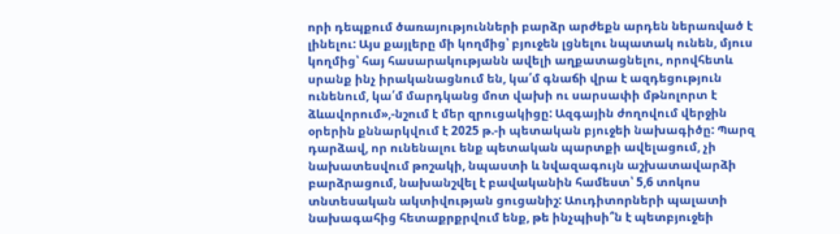որի դեպքում ծառայությունների բարձր արժեքն արդեն ներառված է լինելու: Այս քայլերը մի կողմից՝ բյուջեն լցնելու նպատակ ունեն, մյուս կողմից՝ հայ հասարակությանն ավելի աղքատացնելու, որովհետև սրանք ինչ իրականացնում են, կա՛մ գնաճի վրա է ազդեցություն ունենում, կա՛մ մարդկանց մոտ վախի ու սարսափի մթնոլորտ է ձևավորում»,-նշում է մեր զրուցակիցը: Ազգային ժողովում վերջին օրերին քննարկվում է 2025 թ.-ի պետական բյուջեի նախագիծը: Պարզ դարձավ, որ ունենալու ենք պետական պարտքի ավելացում, չի նախատեսվում թոշակի, նպաստի և նվազագույն աշխատավարձի բարձրացում, նախանշվել է բավականին համեստ՝ 5,6 տոկոս տնտեսական ակտիվության ցուցանիշ: Աուդիտորների պալատի նախագահից հետաքրքրվում ենք, թե ինչպիսի՞ն է պետբյուջեի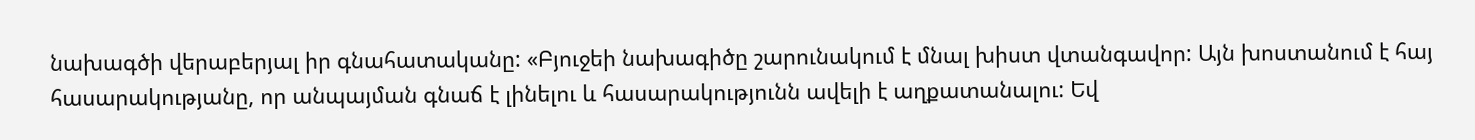նախագծի վերաբերյալ իր գնահատականը: «Բյուջեի նախագիծը շարունակում է մնալ խիստ վտանգավոր: Այն խոստանում է հայ հասարակությանը, որ անպայման գնաճ է լինելու և հասարակությունն ավելի է աղքատանալու: Եվ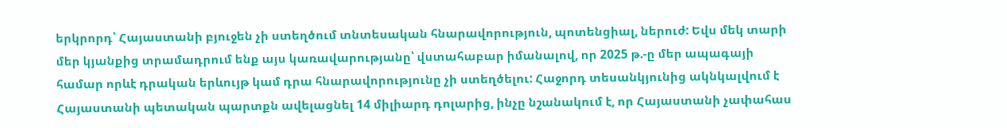երկրորդ՝ Հայաստանի բյուջեն չի ստեղծում տնտեսական հնարավորություն, պոտենցիալ, ներուժ: Եվս մեկ տարի մեր կյանքից տրամադրում ենք այս կառավարությանը՝ վստահաբար իմանալով, որ 2025 թ.-ը մեր ապագայի համար որևէ դրական երևույթ կամ դրա հնարավորությունը չի ստեղծելու: Հաջորդ տեսանկյունից ակնկալվում է Հայաստանի պետական պարտքն ավելացնել 14 միլիարդ դոլարից, ինչը նշանակում է, որ Հայաստանի չափահաս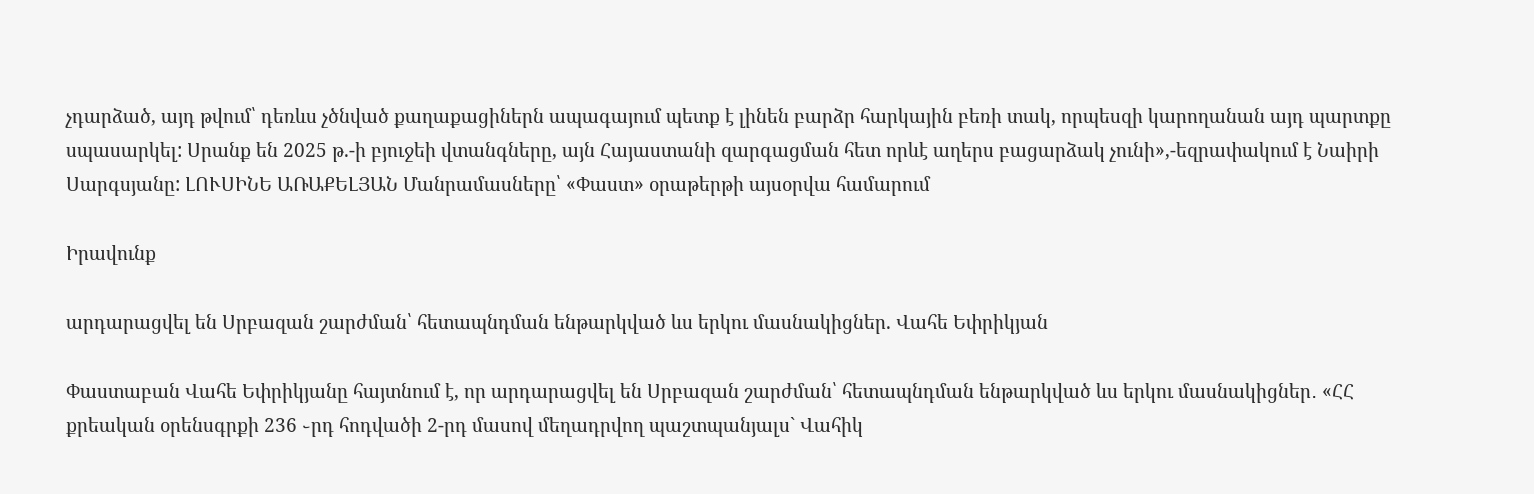չդարձած, այդ թվում՝ դեռևս չծնված քաղաքացիներն ապագայում պետք է լինեն բարձր հարկային բեռի տակ, որպեսզի կարողանան այդ պարտքը սպասարկել: Սրանք են 2025 թ.-ի բյուջեի վտանգները, այն Հայաստանի զարգացման հետ որևէ աղերս բացարձակ չունի»,-եզրափակում է Նաիրի Սարգսյանը: ԼՈՒՍԻՆԵ ԱՌԱՔԵԼՅԱՆ Մանրամասները՝ «Փաստ» օրաթերթի այսօրվա համարում

Իրավունք

արդարացվել են Սրբազան շարժման՝ հետապնդման ենթարկված ևս երկու մասնակիցներ. Վահե Եփրիկյան

Փաստաբան Վահե Եփրիկյանը հայտնում է, որ արդարացվել են Սրբազան շարժման՝ հետապնդման ենթարկված ևս երկու մասնակիցներ․ «ՀՀ քրեական օրենսգրքի 236 ֊րդ հոդվածի 2-րդ մասով մեղադրվող պաշտպանյալս` Վահիկ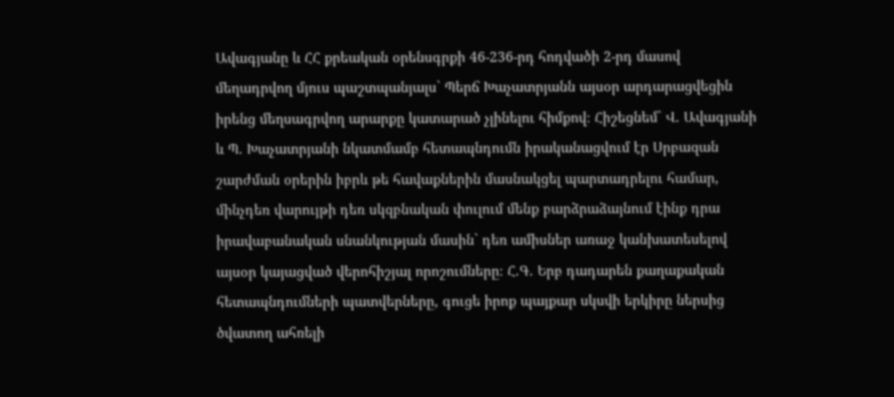Ավագյանը և ՀՀ քրեական օրենսգրքի 46-236-րդ հոդվածի 2-րդ մասով մեղադրվող մյուս պաշտպանյալս` Պերճ Խաչատրյանն այսօր արդարացվեցին իրենց մեղսագրվող արարքը կատարած չլինելու հիմքով։ Հիշեցնեմ` Վ. Ավագյանի և Պ. Խաչատրյանի նկատմամբ հետապնդումն իրականացվում էր Սրբազան շարժման օրերին իբրև թե հավաքներին մասնակցել պարտադրելու համար, մինչդեռ վարույթի դեռ սկզբնական փուլում մենք բարձրաձայնում էինք դրա իրավաբանական սնանկության մասին` դեռ ամիսներ առաջ կանխատեսելով այսօր կայացված վերոհիշյալ որոշումները։ Հ.Գ. Երբ դադարեն քաղաքական հետապնդումների պատվերները, գուցե իրոք պայքար սկսվի երկիրը ներսից ծվատող ահռելի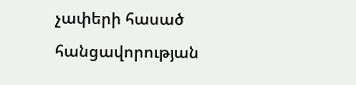չափերի հասած հանցավորության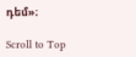դեմ»։

Scroll to Top